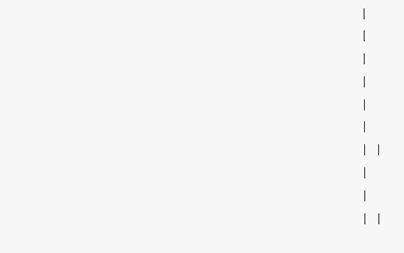|
|
|
|
|
|
| |
|
|
| |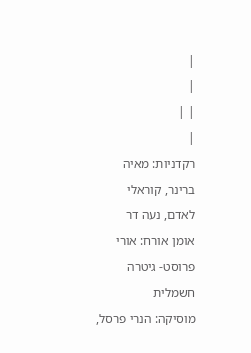|
|
| |
|
רקדניות: מאיה ברינר, קוראלי לאדם, נעה דר
אומן אורח: אורי פרוסט- גיטרה חשמלית
מוסיקה: הנרי פרסל,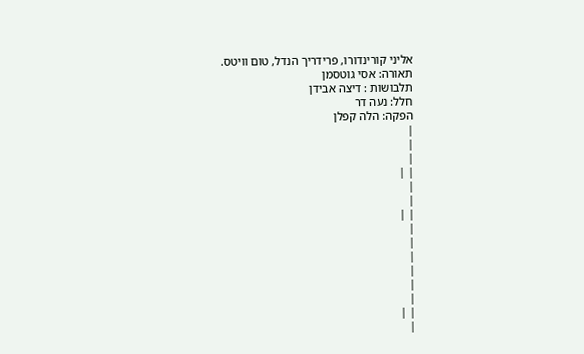אליני קורינדורו, פרידריך הנדל, טום וויטס.
תאורה: אסי גוטסמן
תלבושות : דיצה אבידן
חלל: נעה דר
הפקה: הלה קפלן
|
|
|
| |
|
|
| |
|
|
|
|
|
|
| |
|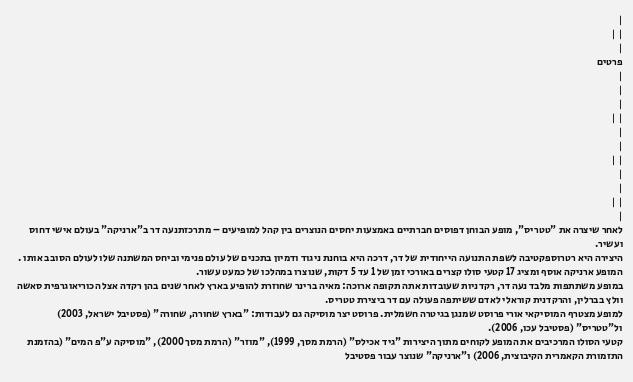|
| |
|
פרטים
|
|
|
| |
|
|
| |
|
|
| |
|
לאחר שיצרה את "טטריס", מופע הבוחן דפוסים חברתיים באמצעות יחסים הנוצרים בין קהל למופיעים – מתרכזתנעה דר ב"ארניקה" בעולם אישי דחוס ועשיר.
היצירה היא רטרוספקטיבה לשפת התנועה הייחודית של דר, דרכה היא בוחנת ניגוד ודמיון בתכנים של עולם פנימי וביחס המשתנה שלו לעולם הסובב אותו .
המופע ארניקה אוסף ומציג 17 קטעי סולו קצרים באורכי זמן של 1 עד 5 דקות, שנוצרו במהלכו של כמעט עשור.
במופע משתתפות מלבד נעה דר, רקדניות שעובדות אתה תקופה ארוכה: מאיה ברינר שחוזרת להופיע בארץ לאחר שנים בהן רקדה אצל הכוריאוגרפית סאשה וולץ בברלין, והרקדנית קוראלי לאדם ששיתפה פעולה עם דר ביצירת טטריס.
למופע מצטרף המוסיקאי אורי פרוסט שמנגן בגיטרה חשמלית. פרוסט יצר מוסיקה גם לעבודות: "בארץ שחורה, שחורה" (פסטיבל ישראל, 2003) ול"טטריס" (פסטיבל עכו, 2006).
קטעי הסולו המרכיבים את המופע לקוחים מתוך היצירות "גיד אכילס" (הרמת מסך, 1999), "מוזר" (הרמת מסך 2000), "מוסיקה ע"פ המים" (בהזמנת התזמורת הקאמרית הקיבוצית, 2006) ו"ארניקה" שנוצר עבור פסטיבל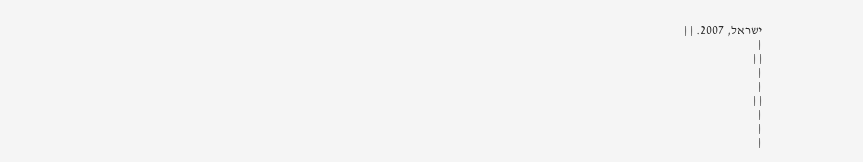ישראל, 2007. | |
|
| |
|
|
| |
|
|
|